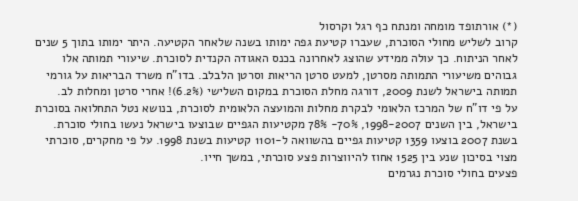(*) אורתופד מומחה ומנתח כף רגל וקרסול
קרוב לשליש מחולי הסוכרת, שעברו קטיעת גפה ימותו בשנה שלאחר הקטיעה. היתר ימותו בתוך 5 שנים לאחר הניתוח. כך עולה ממידע שהוצג לאחרונה בכנס האגודה הקנדית לסוכרת. שיעורי תמותה אלו גבוהים משיעורי התמותה מסרטן, למעט סרטן הריאות וסרטן הלבלב. בדו”ח משרד הבריאות על גורמי תמותה בישראל לשנת 2009, דורגה מחלת הסוכרת במקום השלישי (6.2%)! אחרי סרטן ומחלות לב.
על פי דו”ח של המרכז הלאומי לבקרת מחלות והמועצה הלאומית לסוכרת, בנושא נטל התחלואה בסוכרת בישראל, בין השנים 1998-2007, 70%- 78% מקטיעות הגפיים שבוצעו בישראל נעשו בחולי סוכרת. בשנת 2007 בוצעו 1359 קטיעות גפיים בהשוואה ל-1101 קטיעות בשנת 1998. על פי מחקרים, סוכרתי מצוי בסיכון שנע בין 1525 אחוז להיווצרות פצע סוכרתי, במשך חייו.
פצעים בחולי סוכרת נגרמים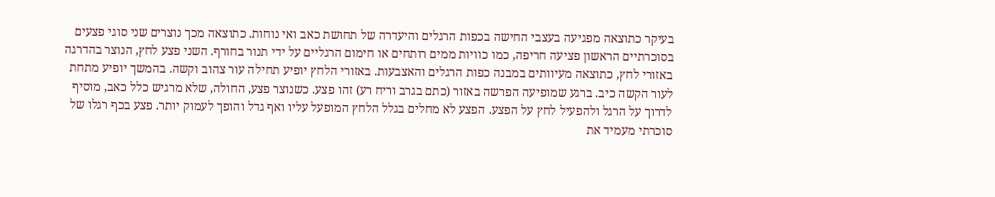בעיקר כתוצאה מפגיעה בעצבי החישה בכפות הרגלים והיעדרה של תחושת כאב ואי נוחות. כתוצאה מכך נוצרים שני סוגי פצעים בסוכרתיים הראשון פציעה חריפה, כמו כוויות ממים רותחים או חימום הרגליים על ידי תנור בחורף. השני פצע לחץ, הנוצר בהדרגה באזורי לחץ, כתוצאה מעיוותים במבנה כפות הרגלים והאצבעות. באזורי הלחץ יופיע תחילה עור צהוב וקשה. בהמשך יופיע מתחת לעור הקשה כיב. ברגע שמופיעה הפרשה באזור (כתם בגרב וריח רע) זהו פצע. כשנוצר פצע, החולה, שלא מרגיש כלל כאב, מוסיף לדרוך על הרגל ולהפעיל לחץ על הפצע. הפצע לא מחלים בגלל הלחץ המופעל עליו ואף גדל והופך לעמוק יותר. פצע בכף רגלו של סוכרתי מעמיד את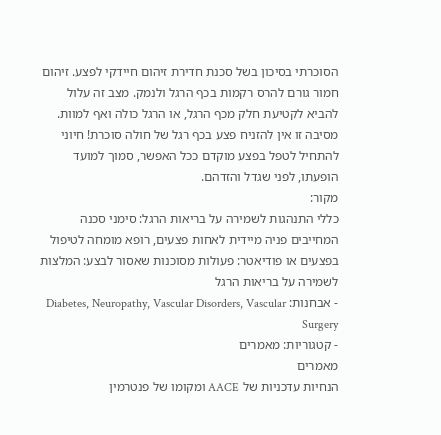הסוכרתי בסיכון בשל סכנת חדירת זיהום חיידקי לפצע. זיהום חמור גורם להרס רקמות בכף הרגל ולנמק. מצב זה עלול להביא לקטיעת חלק מכף הרגל, או הרגל כולה ואף למוות. מסיבה זו אין להזניח פצע בכף רגל של חולה סוכרת! חיוני להתחיל לטפל בפצע מוקדם ככל האפשר, סמוך למועד הופעתו, לפני שגדל והזדהם.
מקור:
כללי התנהגות לשמירה על בריאות הרגל: סימני סכנה המחייבים פניה מיידית לאחות פצעים, רופא מומחה לטיפול בפצעים או פודיאטר: פעולות מסוכנות שאסור לבצע: המלצות לשמירה על בריאות הרגל
- אבחנות: Diabetes, Neuropathy, Vascular Disorders, Vascular Surgery
- קטגוריות: מאמרים
מאמרים
הנחיות עדכניות של AACE ומקומו של פנטרמין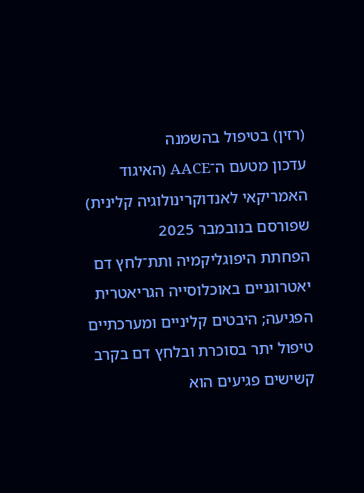(רזין) בטיפול בהשמנה
עדכון מטעם ה־AACE (האיגוד האמריקאי לאנדוקרינולוגיה קלינית) שפורסם בנובמבר 2025
הפחתת היפוגליקמיה ותת־לחץ דם יאטרוגניים באוכלוסייה הגריאטרית הפגיעה; היבטים קליניים ומערכתיים
טיפול יתר בסוכרת ובלחץ דם בקרב קשישים פגיעים הוא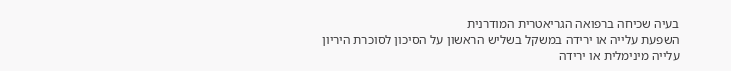בעיה שכיחה ברפואה הגריאטרית המודרנית
השפעת עלייה או ירידה במשקל בשליש הראשון על הסיכון לסוכרת היריון
עלייה מינימלית או ירידה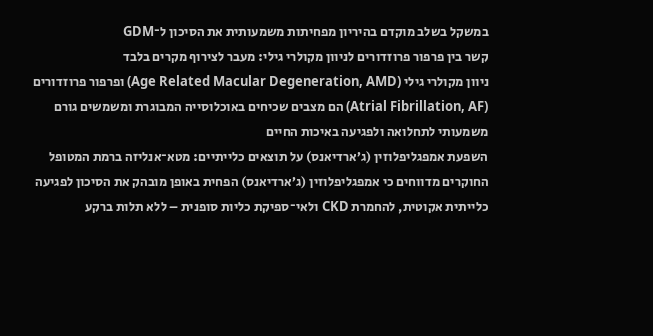במשקל בשלב מוקדם בהיריון מפחיתות משמעותית את הסיכון ל־GDM
קשר בין פרפור פרוזדורים לניוון מקולרי גילי: מעבר לצירוף מקרים בלבד
ניוון מקולרי גילי (Age Related Macular Degeneration, AMD) ופרפור פרוזדורים (Atrial Fibrillation, AF) הם מצבים שכיחים באוכלוסייה המבוגרת ומשמשים גורם משמעותי לתחלואה ולפגיעה באיכות החיים
השפעת אמפגליפלוזין (ג’ארדיאנס) על תוצאים כלייתיים: מטא־אנליזה ברמת המטופל
החוקרים מדווחים כי אמפגליפלוזין (ג’ארדיאנס) הפחית באופן מובהק את הסיכון לפגיעה כלייתית אקוטית, להחמרת CKD ולאי־ספיקת כליות סופנית – ללא תלות ברקע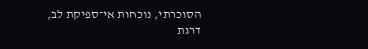הסוכרתי, נוכחות אי־ספיקת לב, דרגת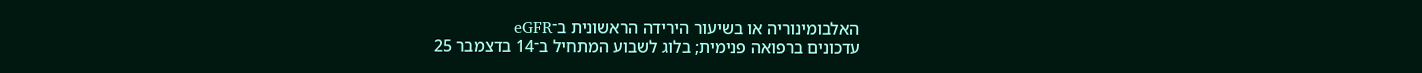האלבומינוריה או בשיעור הירידה הראשונית ב־eGFR
עדכונים ברפואה פנימית; בלוג לשבוע המתחיל ב־14 בדצמבר 25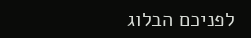לפניכם הבלוג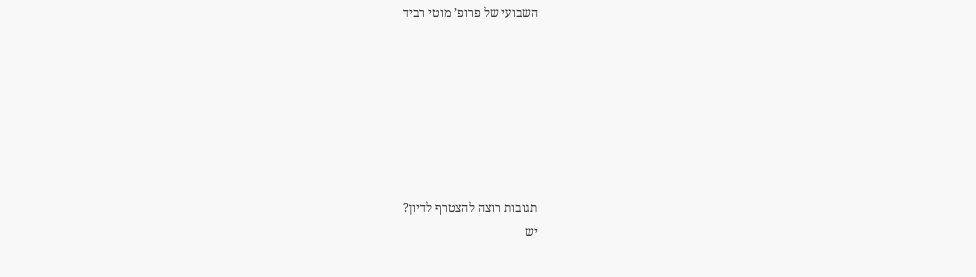השבועי של פרופ’ מוטי רביד







תגובות רוצה להצטרף לדיון?
יש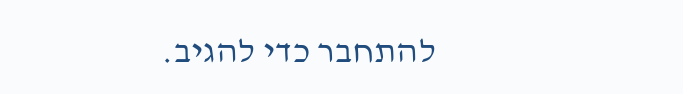להתחבר כדי להגיב.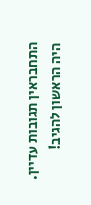התחבראין תגובות עדיין. היה הראשון להגיב!